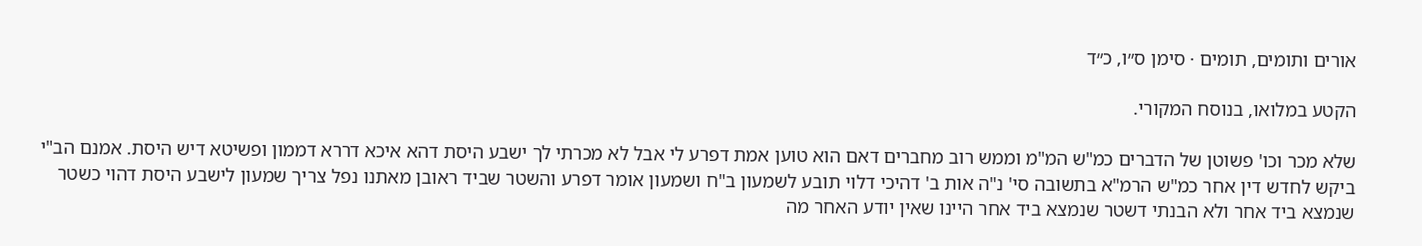אורים ותומים, תומים · סימן ס״ו, כ״ד

הקטע במלואו, בנוסח המקורי.

שלא מכר וכו' פשוטן של הדברים כמ"ש המ"מ וממש רוב מחברים דאם הוא טוען אמת דפרע לי אבל לא מכרתי לך ישבע היסת דהא איכא דררא דממון ופשיטא דיש היסת. אמנם הב"י ביקש לחדש דין אחר כמ"ש הרמ"א בתשובה סי' נ"ה אות ב' דהיכי דלוי תובע לשמעון ב"ח ושמעון אומר דפרע והשטר שביד ראובן מאתנו נפל צריך שמעון לישבע היסת דהוי כשטר שנמצא ביד אחר ולא הבנתי דשטר שנמצא ביד אחר היינו שאין יודע האחר מה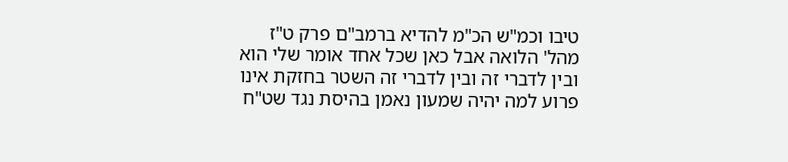טיבו וכמ"ש הכ"מ להדיא ברמב"ם פרק ט"ז מהל' הלואה אבל כאן שכל אחד אומר שלי הוא ובין לדברי זה ובין לדברי זה השטר בחזקת אינו פרוע למה יהיה שמעון נאמן בהיסת נגד שט"ח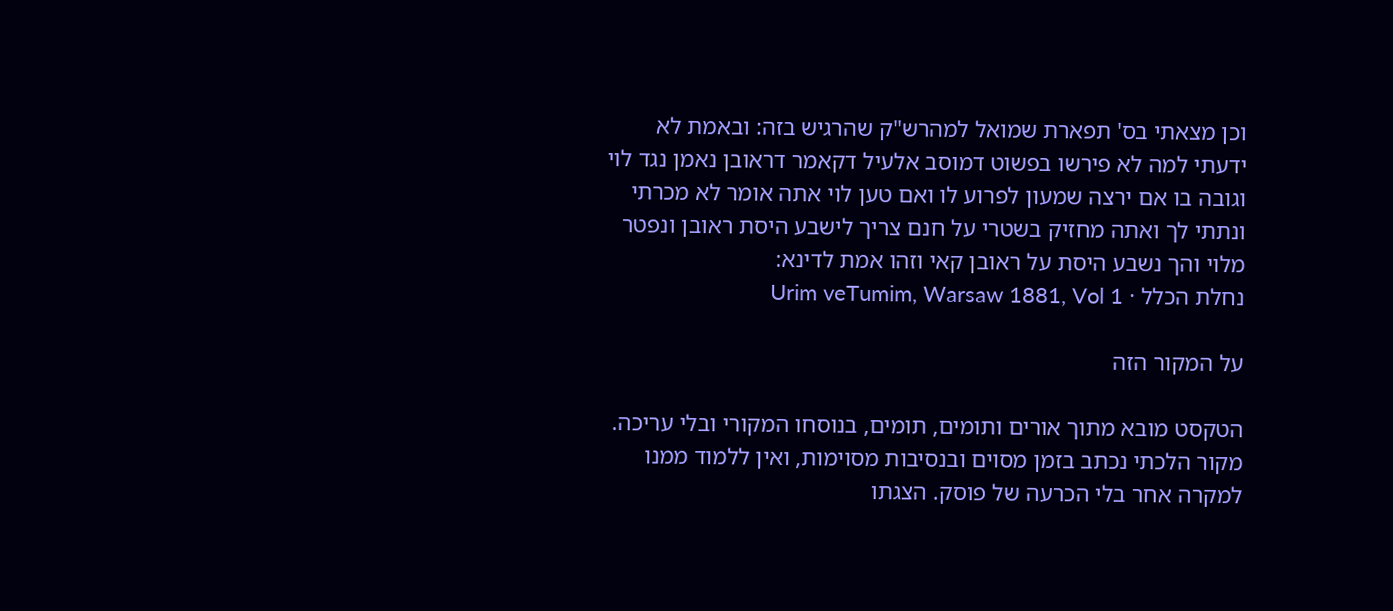וכן מצאתי בס' תפארת שמואל למהרש"ק שהרגיש בזה: ובאמת לא ידעתי למה לא פירשו בפשוט דמוסב אלעיל דקאמר דראובן נאמן נגד לוי וגובה בו אם ירצה שמעון לפרוע לו ואם טען לוי אתה אומר לא מכרתי ונתתי לך ואתה מחזיק בשטרי על חנם צריך לישבע היסת ראובן ונפטר מלוי והך נשבע היסת על ראובן קאי וזהו אמת לדינא:
נחלת הכלל · Urim veTumim, Warsaw 1881, Vol 1

על המקור הזה

הטקסט מובא מתוך אורים ותומים, תומים, בנוסחו המקורי ובלי עריכה. מקור הלכתי נכתב בזמן מסוים ובנסיבות מסוימות, ואין ללמוד ממנו למקרה אחר בלי הכרעה של פוסק. הצגתו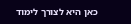כאן היא לצורך לימוד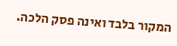המקור בלבד ואינה פסק הלכה.